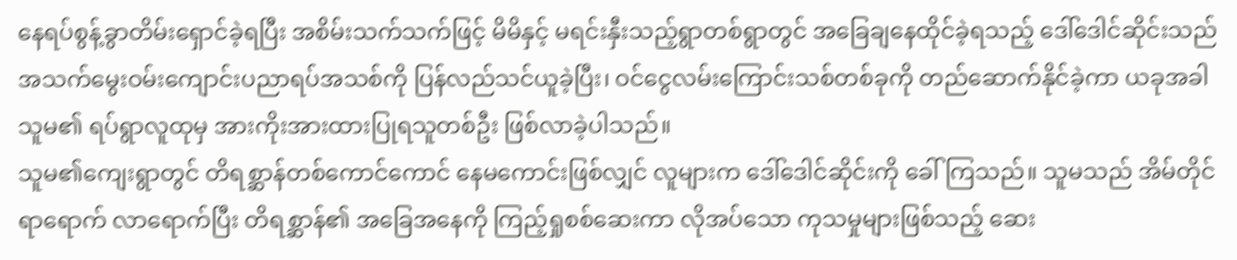နေရပ်စွန့်ခွာတိမ်းရှောင်ခဲ့ရပြီး အစိမ်းသက်သက်ဖြင့် မိမိနှင့် မရင်းနှီးသည့်ရွာတစ်ရွာတွင် အခြေချနေထိုင်ခဲ့ရသည့် ဒေါ်ဒေါင်ဆိုင်းသည် အသက်မွေးဝမ်းကျောင်းပညာရပ်အသစ်ကို ပြန်လည်သင်ယူခဲ့ပြီး၊ ဝင်ငွေလမ်းကြောင်းသစ်တစ်ခုကို တည်ဆောက်နိုင်ခဲ့ကာ ယခုအခါ သူမ၏ ရပ်ရွာလူထုမှ အားကိုးအားထားပြုရသူတစ်ဦး ဖြစ်လာခဲ့ပါသည်။
သူမ၏ကျေးရွာတွင် တိရစ္ဆာန်တစ်ကောင်ကောင် နေမကောင်းဖြစ်လျှင် လူများက ဒေါ်ဒေါင်ဆိုင်းကို ခေါ်ကြသည်။ သူမသည် အိမ်တိုင်ရာရောက် လာရောက်ပြီး တိရစ္ဆာန်၏ အခြေအနေကို ကြည့်ရှုစစ်ဆေးကာ လိုအပ်သော ကုသမှုများဖြစ်သည့် ဆေး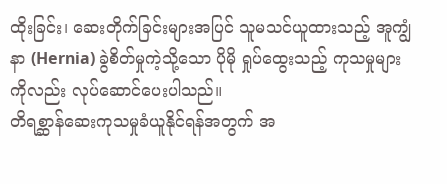ထိုးခြင်း၊ ဆေးတိုက်ခြင်းများအပြင် သူမသင်ယူထားသည့် အူကျွံနာ (Hernia) ခွဲစိတ်မှုကဲ့သို့သော ပိုမို ရှုပ်ထွေးသည့် ကုသမှုများကိုလည်း လုပ်ဆောင်ပေးပါသည်။
တိရစ္ဆာန်ဆေးကုသမှုခံယူနိုင်ရန်အတွက် အ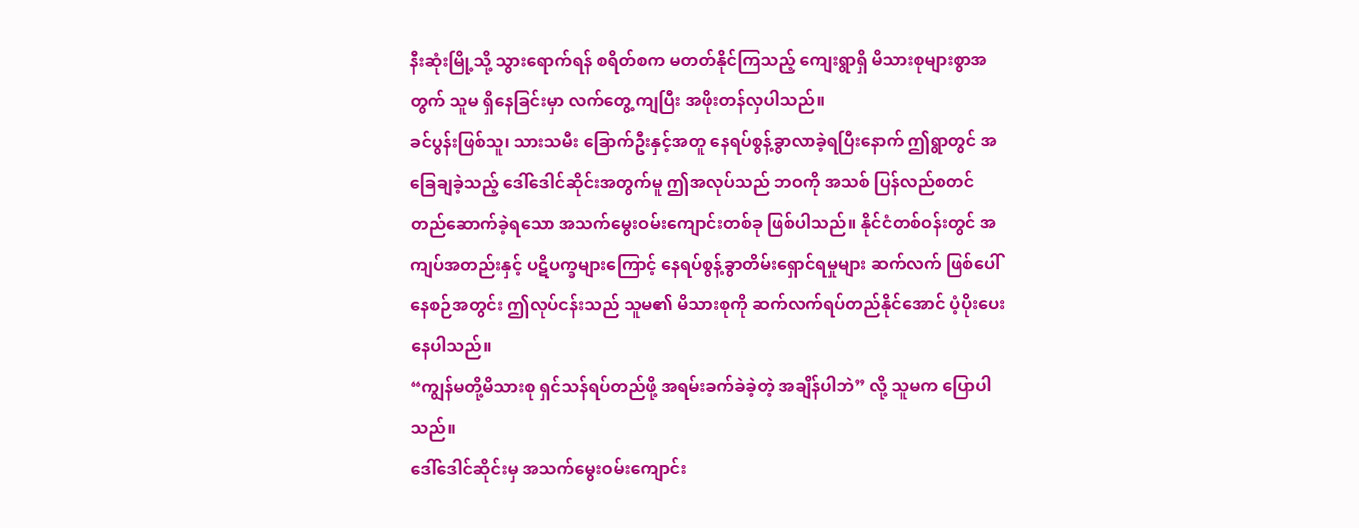နီးဆုံးမြို့သို့ သွားရောက်ရန် စရိတ်စက မတတ်နိုင်ကြသည့် ကျေးရွာရှိ မိသားစုများစွာအတွက် သူမ ရှိနေခြင်းမှာ လက်တွေ့ ကျပြီး အဖိုးတန်လှပါသည်။
ခင်ပွန်းဖြစ်သူ၊ သားသမီး ခြောက်ဦးနှင့်အတူ နေရပ်စွန့်ခွာလာခဲ့ရပြီးနောက် ဤရွာတွင် အခြေချခဲ့သည့် ဒေါ်ဒေါင်ဆိုင်းအတွက်မူ ဤအလုပ်သည် ဘဝကို အသစ် ပြန်လည်စတင် တည်ဆောက်ခဲ့ရသော အသက်မွေးဝမ်းကျောင်းတစ်ခု ဖြစ်ပါသည်။ နိုင်ငံတစ်ဝန်းတွင် အကျပ်အတည်းနှင့် ပဋိပက္ခများကြောင့် နေရပ်စွန့်ခွာတိမ်းရှောင်ရမှုများ ဆက်လက် ဖြစ်ပေါ် နေစဉ်အတွင်း ဤလုပ်ငန်းသည် သူမ၏ မိသားစုကို ဆက်လက်ရပ်တည်နိုင်အောင် ပံ့ပိုးပေးနေပါသည်။
“ကျွန်မတို့မိသားစု ရှင်သန်ရပ်တည်ဖို့ အရမ်းခက်ခဲခဲ့တဲ့ အချိန်ပါဘဲ” လို့ သူမက ပြောပါသည်။
ဒေါ်ဒေါင်ဆိုင်းမှ အသက်မွေးဝမ်းကျောင်း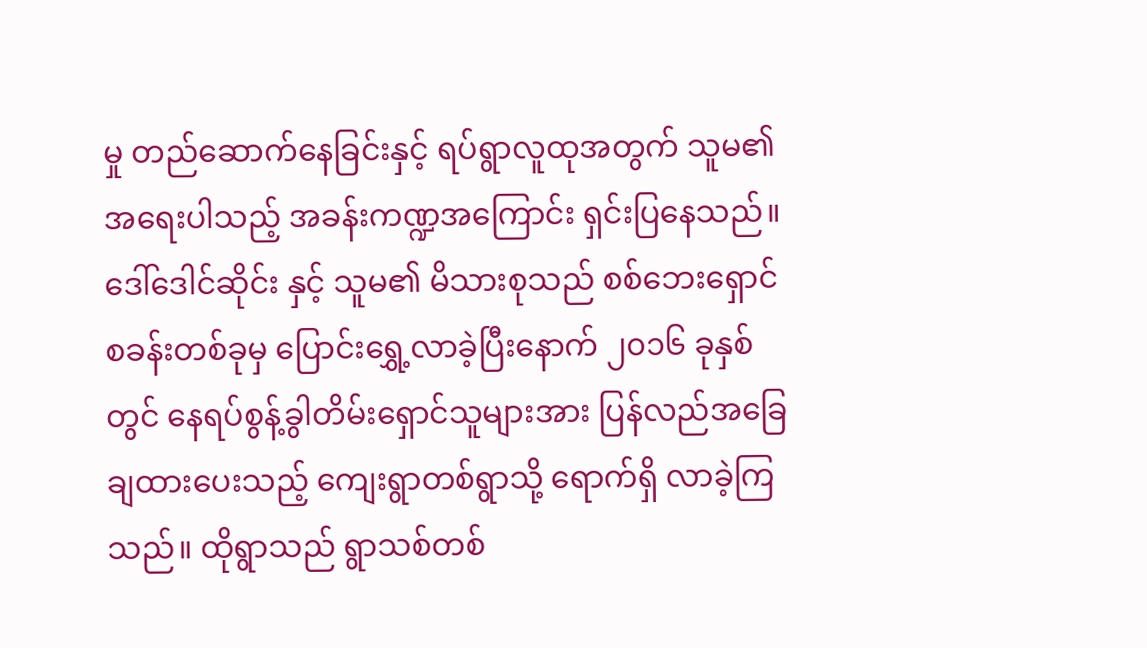မှု တည်ဆောက်နေခြင်းနှင့် ရပ်ရွာလူထုအတွက် သူမ၏ အရေးပါသည့် အခန်းကဏ္ဍအကြောင်း ရှင်းပြနေသည်။
ဒေါ်ဒေါင်ဆိုင်း နှင့် သူမ၏ မိသားစုသည် စစ်ဘေးရှောင်စခန်းတစ်ခုမှ ပြောင်းရွှေ့လာခဲ့ပြီးနောက် ၂၀၁၆ ခုနှစ်တွင် နေရပ်စွန့်ခွါတိမ်းရှောင်သူများအား ပြန်လည်အခြေချထားပေးသည့် ကျေးရွာတစ်ရွာသို့ ရောက်ရှိ လာခဲ့ကြသည်။ ထိုရွာသည် ရွာသစ်တစ်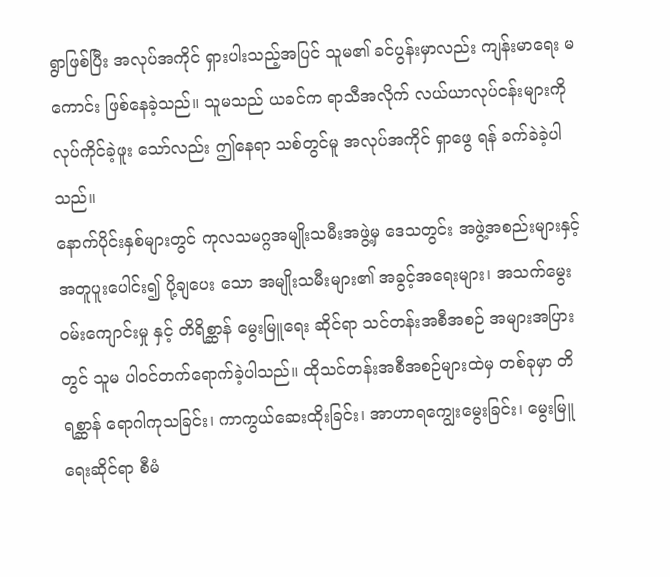ရွာဖြစ်ပြီး အလုပ်အကိုင် ရှားပါးသည့်အပြင် သူမ၏ ခင်ပွန်းမှာလည်း ကျန်းမာရေး မကောင်း ဖြစ်နေခဲ့သည်။ သူမသည် ယခင်က ရာသီအလိုက် လယ်ယာလုပ်ငန်းများကို လုပ်ကိုင်ခဲ့ဖူး သော်လည်း ဤနေရာ သစ်တွင်မူ အလုပ်အကိုင် ရှာဖွေ ရန် ခက်ခဲခဲ့ပါသည်။
နောက်ပိုင်းနှစ်များတွင် ကုလသမဂ္ဂအမျိုးသမီးအဖွဲ့မှ ဒေသတွင်း အဖွဲ့အစည်းများနှင့် အတူပူးပေါင်း၍ ပို့ချပေး သော အမျိုးသမီးများ၏ အခွင့်အရေးများ၊ အသက်မွေးဝမ်းကျောင်းမှု နှင့် တိရိစ္ဆာန် မွေးမြူရေး ဆိုင်ရာ သင်တန်းအစီအစဉ် အများအပြားတွင် သူမ ပါဝင်တက်ရောက်ခဲ့ပါသည်။ ထိုသင်တန်းအစီအစဉ်များထဲမှ တစ်ခုမှာ တိရစ္ဆာန် ရောဂါကုသခြင်း၊ ကာကွယ်ဆေးထိုးခြင်း၊ အာဟာရကျွေးမွေးခြင်း၊ မွေးမြူရေးဆိုင်ရာ စီမံ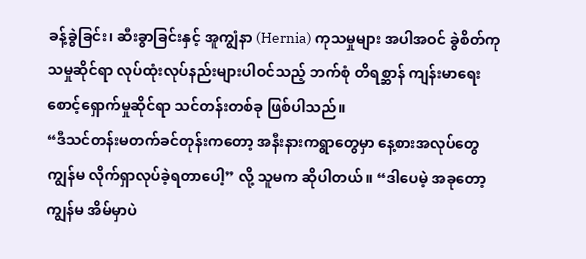ခန့်ခွဲခြင်း၊ ဆီးခွာခြင်းနှင့် အူကျွံနာ (Hernia) ကုသမှုများ အပါအဝင် ခွဲစိတ်ကုသမှုဆိုင်ရာ လုပ်ထုံးလုပ်နည်းများပါဝင်သည့် ဘက်စုံ တိရစ္ဆာန် ကျန်းမာရေး စောင့်ရှောက်မှုဆိုင်ရာ သင်တန်းတစ်ခု ဖြစ်ပါသည်။
“ဒီသင်တန်းမတက်ခင်တုန်းကတော့ အနီးနားကရွာတွေမှာ နေ့စားအလုပ်တွေ ကျွန်မ လိုက်ရှာလုပ်ခဲ့ရတာပေါ့” လို့ သူမက ဆိုပါတယ်။ “ဒါပေမဲ့ အခုတော့ ကျွန်မ အိမ်မှာပဲ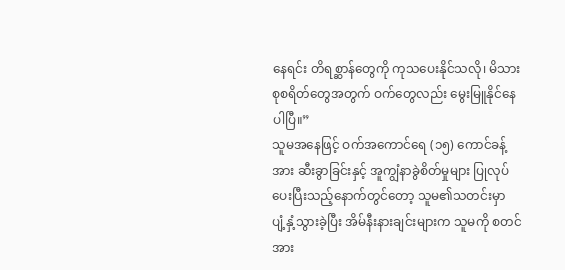နေရင်း တိရစ္ဆာန်တွေကို ကုသပေးနိုင်သလို၊ မိသားစုစရိတ်တွေအတွက် ဝက်တွေလည်း မွေးမြူနိုင်နေပါပြီ။”
သူမအနေဖြင့် ဝက်အကောင်ရေ (၁၅) ကောင်ခန့်အား ဆီးခွာခြင်းနှင့် အူကျွံနာခွဲစိတ်မှုများ ပြုလုပ်ပေးပြီးသည့်နောက်တွင်တော့ သူမ၏သတင်းမှာ ပျံ့နှံ့သွားခဲ့ပြီး အိမ်နီးနားချင်းများက သူမကို စတင်အား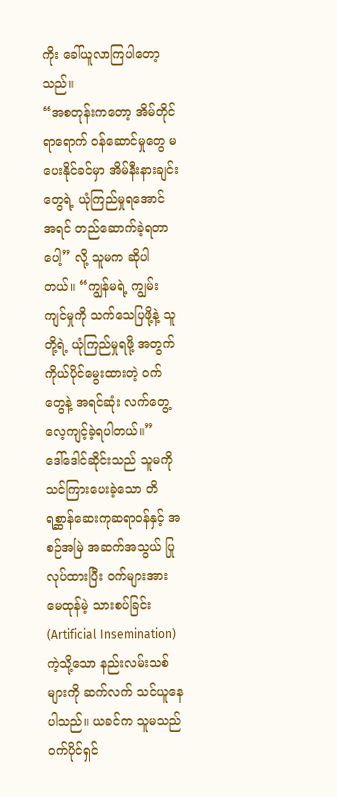ကိုး ခေါ်ယူလာကြပါတော့သည်။
“အစတုန်းကတော့ အိမ်တိုင်ရာရောက် ဝန်ဆောင်မှုတွေ မပေးနိုင်ခင်မှာ အိမ်နီးနားချင်းတွေရဲ့ ယုံကြည်မှုရအောင် အရင် တည်ဆောက်ခဲ့ရတာပေါ့” လို့ သူမက ဆိုပါတယ်။ “ကျွန်မရဲ့ ကျွမ်းကျင်မှုကို သက်သေပြဖို့နဲ့ သူတို့ရဲ့ ယုံကြည်မှုရဖို့ အတွက် ကိုယ်ပိုင်မွေးထားတဲ့ ဝက်တွေနဲ့ အရင်ဆုံး လက်တွေ့လေ့ကျင့်ခဲ့ရပါတယ်။”
ဒေါ်ဒေါင်ဆိုင်းသည် သူမကို သင်ကြားပေးခဲ့သော တိရစ္ဆာန်ဆေးကုဆရာဝန်နှင့် အစဉ်အမြဲ အဆက်အသွယ် ပြုလုပ်ထားပြီး ဝက်များအား မေထုန်မဲ့ သားစပ်ခြင်း (Artificial Insemination) ကဲ့သို့သော နည်းလမ်းသစ်များကို ဆက်လက် သင်ယူနေပါသည်။ ယခင်က သူမသည် ဝက်ပိုင်ရှင်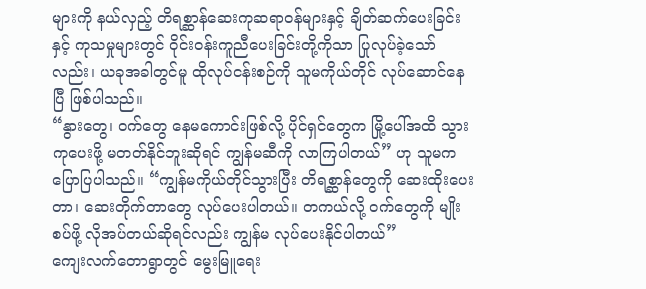များကို နယ်လှည့် တိရစ္ဆာန်ဆေးကုဆရာဝန်များနှင့် ချိတ်ဆက်ပေးခြင်းနှင့် ကုသမှုများတွင် ဝိုင်းဝန်းကူညီပေးခြင်းတို့ကိုသာ ပြုလုပ်ခဲ့သော်လည်း၊ ယခုအခါတွင်မူ ထိုလုပ်ငန်းစဉ်ကို သူမကိုယ်တိုင် လုပ်ဆောင်နေပြီ ဖြစ်ပါသည်။
“နွားတွေ၊ ဝက်တွေ နေမကောင်းဖြစ်လို့ ပိုင်ရှင်တွေက မြို့ပေါ်အထိ သွားကုပေးဖို့ မတတ်နိုင်ဘူးဆိုရင် ကျွန်မဆီကို လာကြပါတယ်” ဟု သူမက ပြောပြပါသည်။ “ကျွန်မကိုယ်တိုင်သွားပြီး တိရစ္ဆာန်တွေကို ဆေးထိုးပေးတာ၊ ဆေးတိုက်တာတွေ လုပ်ပေးပါတယ်။ တကယ်လို့ ဝက်တွေကို မျိုးစပ်ဖို့ လိုအပ်တယ်ဆိုရင်လည်း ကျွန်မ လုပ်ပေးနိုင်ပါတယ်”
ကျေးလက်တောရွာတွင် မွေးမြူရေး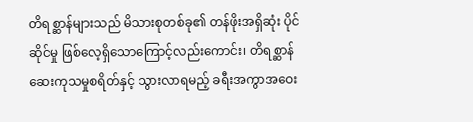တိရစ္ဆာန်များသည် မိသားစုတစ်ခု၏ တန်ဖိုးအရှိဆုံး ပိုင်ဆိုင်မှု ဖြစ်လေ့ရှိသောကြောင့်လည်းကောင်း၊ တိရစ္ဆာန်ဆေးကုသမှုစရိတ်နှင့် သွားလာရမည့် ခရီးအကွာအဝေး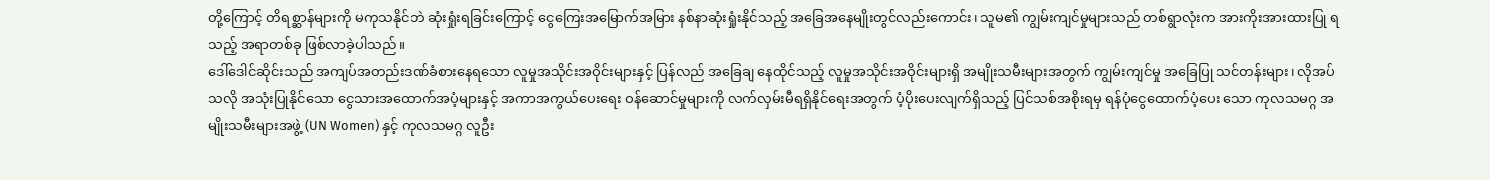တို့ကြောင့် တိရစ္ဆာန်များကို မကုသနိုင်ဘဲ ဆုံးရှုံးရခြင်းကြောင့် ငွေကြေးအမြောက်အမြား နစ်နာဆုံးရှုံးနိုင်သည့် အခြေအနေမျိုးတွင်လည်းကောင်း၊ သူမ၏ ကျွမ်းကျင်မှုများသည် တစ်ရွာလုံးက အားကိုးအားထားပြု ရသည့် အရာတစ်ခု ဖြစ်လာခဲ့ပါသည်။
ဒေါ်ဒေါင်ဆိုင်းသည် အကျပ်အတည်းဒဏ်ခံစားနေရသော လူမှုအသိုင်းအဝိုင်းများနှင့် ပြန်လည် အခြေချ နေထိုင်သည့် လူမှုအသိုင်းအဝိုင်းများရှိ အမျိုးသမီးများအတွက် ကျွမ်းကျင်မှု အခြေပြု သင်တန်းများ၊ လိုအပ်သလို အသုံးပြုနိုင်သော ငွေသားအထောက်အပံ့များနှင့် အကာအကွယ်ပေးရေး ဝန်ဆောင်မှုများကို လက်လှမ်းမီရရှိနိုင်ရေးအတွက် ပံ့ပိုးပေးလျက်ရှိသည့် ပြင်သစ်အစိုးရမှ ရန်ပုံငွေထောက်ပံ့ပေး သော ကုလသမဂ္ဂ အမျိုးသမီးများအဖွဲ့ (UN Women) နှင့် ကုလသမဂ္ဂ လူဦး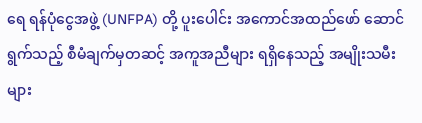ရေ ရန်ပုံငွေအဖွဲ့ (UNFPA) တို့ ပူးပေါင်း အကောင်အထည်ဖော် ဆောင်ရွက်သည့် စီမံချက်မှတဆင့် အကူအညီများ ရရှိနေသည့် အမျိုးသမီးများ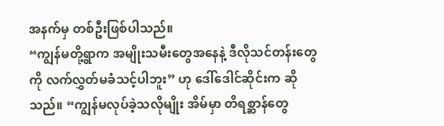အနက်မှ တစ်ဦးဖြစ်ပါသည်။
“ကျွန်မတို့ရွာက အမျိုးသမီးတွေအနေနဲ့ ဒီလိုသင်တန်းတွေကို လက်လွှတ်မခံသင့်ပါဘူး” ဟု ဒေါ်ဒေါင်ဆိုင်းက ဆိုသည်။ “ကျွန်မလုပ်ခဲ့သလိုမျိုး အိမ်မှာ တိရစ္ဆာန်တွေ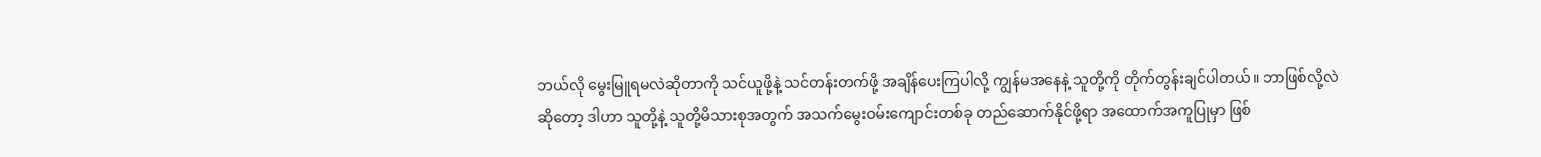ဘယ်လို မွေးမြူရမလဲဆိုတာကို သင်ယူဖို့နဲ့ သင်တန်းတက်ဖို့ အချိန်ပေးကြပါလို့ ကျွန်မအနေနဲ့ သူတို့ကို တိုက်တွန်းချင်ပါတယ်။ ဘာဖြစ်လို့လဲဆိုတော့ ဒါဟာ သူတို့နဲ့ သူတို့မိသားစုအတွက် အသက်မွေးဝမ်းကျောင်းတစ်ခု တည်ဆောက်နိုင်ဖို့ရာ အထောက်အကူပြုမှာ ဖြစ်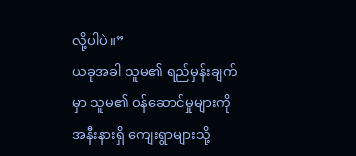လို့ပါပဲ။”
ယခုအခါ သူမ၏ ရည်မှန်းချက်မှာ သူမ၏ ဝန်ဆောင်မှုများကို အနီးနားရှိ ကျေးရွာများသို့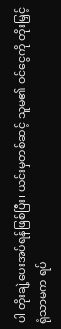ပါ တိုးချဲ့ပေးအပ်ရန်ဖြစ်ပြီး၊ ယင်းမှတစ်ဆင့် သူမ၏ ဝင်ငွေကို တိုးမြှင့်ရုံသာမက ရပ်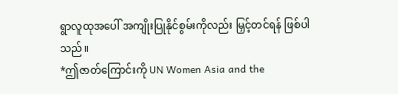ရွာလူထုအပေါ် အကျိုးပြုနိုင်စွမ်းကိုလည်း မြှင့်တင်ရန် ဖြစ်ပါသည်။
*ဤဇာတ်ကြောင်းကို UN Women Asia and the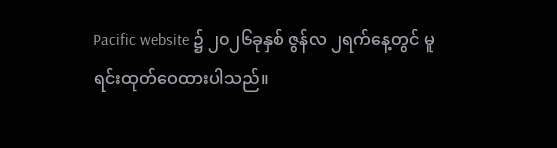Pacific website ၌ ၂၀၂၆ခုနှစ် ဇွန်လ ၂ရက်နေ့တွင် မူရင်းထုတ်ဝေထားပါသည်။